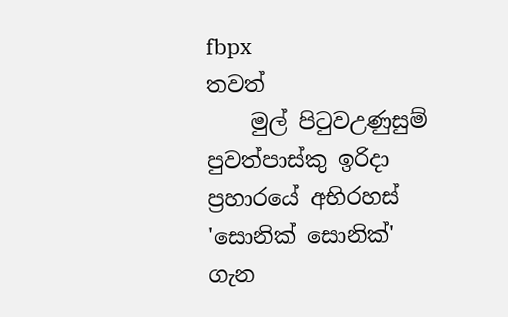fbpx
තවත්
    මුල් පිටුවඋණුසුම් පුවත්පාස්කු ඉරිදා ප්‍රහාරයේ අභිරහස් 'සොනික් සොනික්' ගැන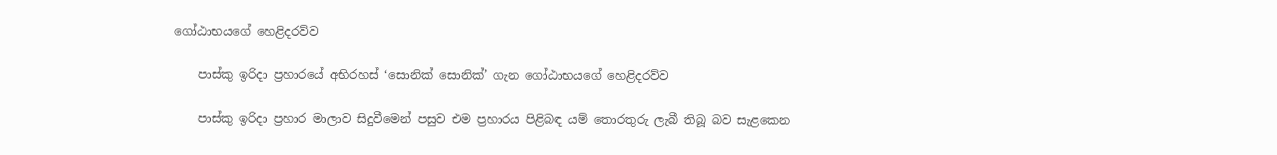ගෝඨාභයගේ හෙළිදරව්ව

    පාස්කු ඉරිදා ප්‍රහාරයේ අභිරහස් ‘සොනික් සොනික්’ ගැන ගෝඨාභයගේ හෙළිදරව්ව

    පාස්කු ඉරිදා ප්‍රහාර මාලාව සිදුවීමෙන් පසුව එම ප්‍රහාරය පිළිබඳ යම් තොරතුරු ලැබී තිබූ බව සැළකෙන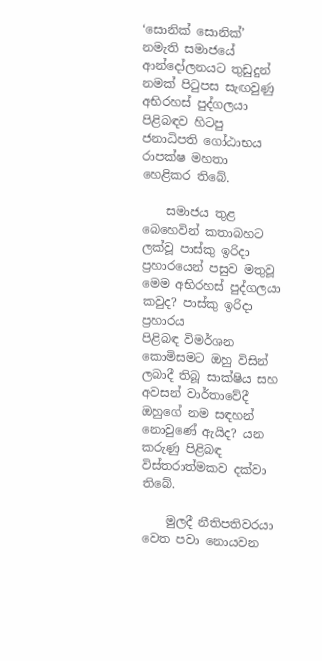‘සොනික් සොනික්’ නමැති සමාජයේ ආන්දෝලනයට තුඩුදුන් නමක් පිටුපස සැඟවුණු අභිරහස් පුද්ගලයා පිළිබඳව හිටපු ජනාධිපති ගෝඨාභය රාපක්ෂ මහතා හෙළිකර තිබේ.

    සමාජය තුළ බෙහෙවින් කතාබහට ලක්වූ පාස්කු ඉරිදා ප්‍රහාරයෙන් පසුව මතුවූ මෙම අභිරහස් පුද්ගලයා කවුද? පාස්කු ඉරිදා ප්‍රහාරය පිළිබඳ ‍විමර්ශන කොමිසමට ඔහු විසින් ලබාදී තිබූ සාක්ෂිය සහ අවසන් වාර්තාවේදී ඔහුගේ නම සඳහන් නොවුණේ ඇයිද? යන කරුණු පිළිබඳ විස්තරාත්මකව දක්වා තිබේ.

    මුලදී නීතිපතිවරයා වෙත පවා නොයවන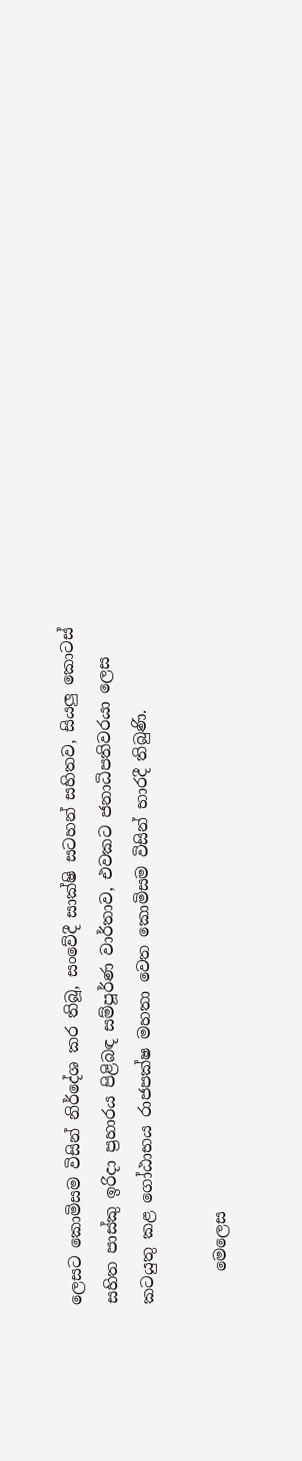ලෙසට කොමිසම විසින් නිර්දේශ කර තිබූ, සංවේදී සාක්ෂි සටහන් සහිතව, සියලු කොටස් සහිත පාස්කු ඉරිදා ප්‍රහාරය පිළිබඳ සම්පූර්ණ වාර්තාව, එවකට ජනාධිපතිවරයා ලෙස කටයුතු කළ ගෝඨාභය රාජපක්ෂ මහතා වෙත කොමිසම විසින් භාරදී තිබුණි.

    මෙලෙස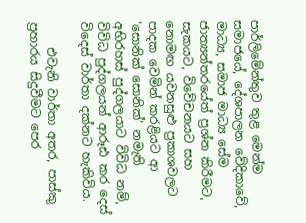පාර්ලිමේන්තුව තුළ මෙන්ම සමාජයේ, දේශපාලන වේදිකාවේ, මාධ්‍ය, සමාජ මාධ්‍ය සේම ජාත්‍යන්තරයේත් ප්‍රශ්න කිරීමට, සැකයට, විවේචනයට සහ නොමඟ යවනසුළු ප්‍රකාශවලට පාදක වෙමින් කරළියට ආ ‘සොනික් සොනික්’ නමැති අභිරහස් පුද්ගලයාට විවිධ නම්, විවිධ පුද්ගලයන් ආරූඪ කර දෙස් විදෙස් වාර්තා දක්නට හැකිවිය.

    එවැනි වාර්තා අතර, පාස්කු ප්‍රහාරය සිදුවීමට පෙර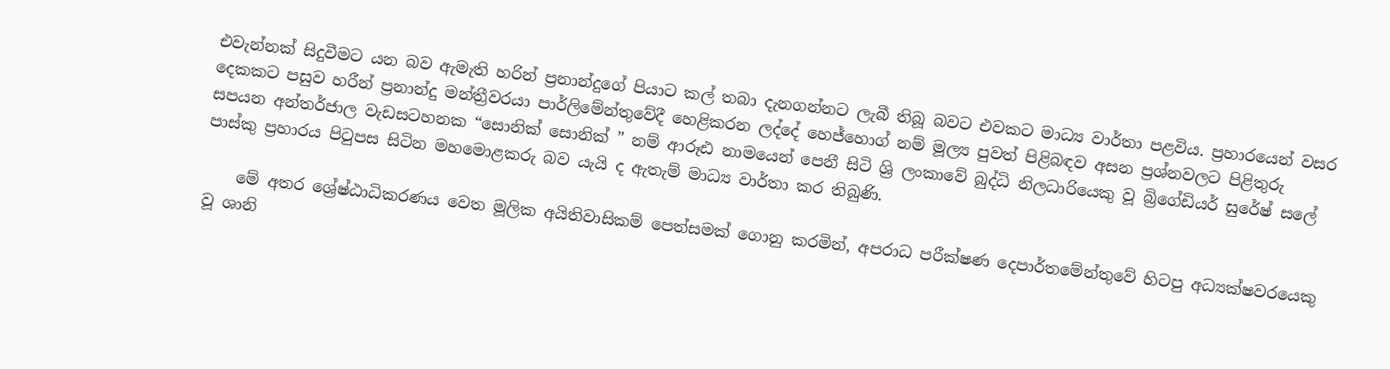එවැන්නක් සිදුවීමට යන බව ඇමැති හරින් ප්‍රනාන්දුගේ පියාට කල් තබා දැනගන්නට ලැබී තිබූ බවට එවකට මාධ්‍ය වාර්තා පළවිය. ප්‍රහාරයෙන් වසර දෙකකට පසුව හරීන් ප්‍රනාන්දු මන්ත්‍රීවරයා පාර්ලිමේන්තුවේදී හෙළිකරන ලද්දේ හෙජ්හොග් නම් මූල්‍ය පුවත් පිළිබඳව අසන ප්‍රශ්නවලට පිළිතුරු සපයන අන්තර්ජාල වැඩසටහනක “සොනික් සොනික් ” නම් ආරූඪ නාමයෙන් පෙනී සිටි ශ්‍රි ලංකාවේ බුද්ධි නිලධාරියෙකු වූ බ්‍රිගේඩියර් සුරේෂ් සලේ පාස්කු ප්‍රහාරය පිටුපස සිටින මහමොළකරු බව යැයි ද ඇතැම් මාධ්‍ය වාර්තා කර තිබුණි.

    මේ අතර ශ්‍රේෂ්ඨාධිකරණය වෙත මූලික අයිතිවාසිකම් පෙත්සමක් ගොනු කරමින්, අපරාධ පරීක්ෂණ දෙපාර්තමේන්තුවේ හිටපු අධ්‍යක්ෂවරයෙකු වූ ශානි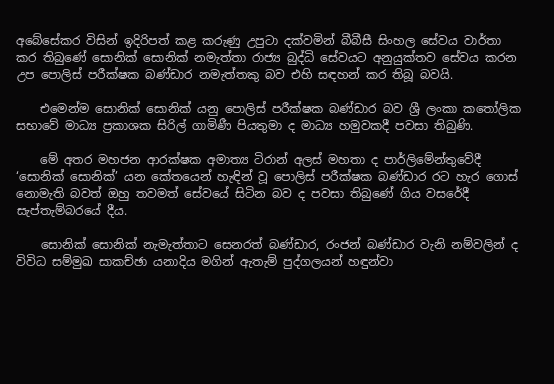අබේසේකර විසින් ඉදිරිපත් කළ කරුණු උපුටා දක්වමින් බීබීසී සිංහල සේවය වාර්තා කර තිබුණේ සොනික් සොනික් නමැත්තා රාජ්‍ය බුද්ධි සේවයට අනුයුක්තව සේවය කරන උප පොලිස් පරීක්ෂක බණ්ඩාර නමැත්තකු බව එහි සඳහන් කර තිබූ බවයි.

    එමෙන්ම සොනික් සොනික් යනු පොලිස් පරීක්ෂක බණ්ඩාර බව ශ්‍රී ලංකා කතෝලික සභාවේ මාධ්‍ය ප්‍රකාශක සිරිල් ගාමිණී පියතුමා ද මාධ්‍ය හමුවකදී පවසා තිබුණි.

    මේ අතර මහජන ආරක්ෂක අමාත්‍ය ටිරාන් අලස් මහතා ද පාර්ලිමේන්තුවේදී ‘සොනික් සොනික්’ යන කේතයෙන් හැඳින් වූ පොලිස් පරීක්ෂක බණ්ඩාර රට හැර ගොස් නොමැති බවත් ඔහු තවමත් සේවයේ සිටින බව ද පවසා තිබුණේ ගිය වසරේදී සැප්තැම්බරයේ දීය.

    සොනික් සොනික් නැමැත්තාට සෙනරත් බණ්ඩාර, රංජන් බණ්ඩාර වැනි නම්වලින් ද විවිධ සම්මුඛ සාකච්ඡා යනාදිය මගින් ඇතැම් පුද්ගලයන් හඳුන්වා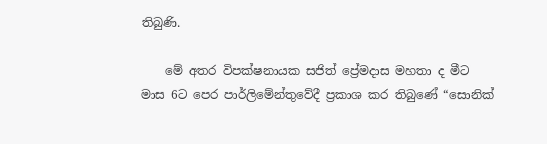තිබුණි.

    මේ අතර විපක්ෂනායක සජිත් ප්‍රේමදාස මහතා ද මීට මාස 6ට පෙර පාර්ලිමේන්තුවේදී ප්‍රකාශ කර තිබුණේ “සොනික්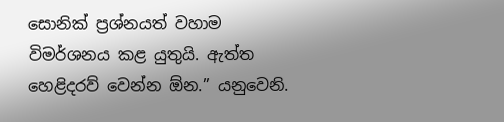සොනික් ප්‍රශ්නයත් වහාම විමර්ශනය කළ යුතුයි. ඇත්ත හෙළිදරව් වෙන්න ඕන.” යනුවෙනි.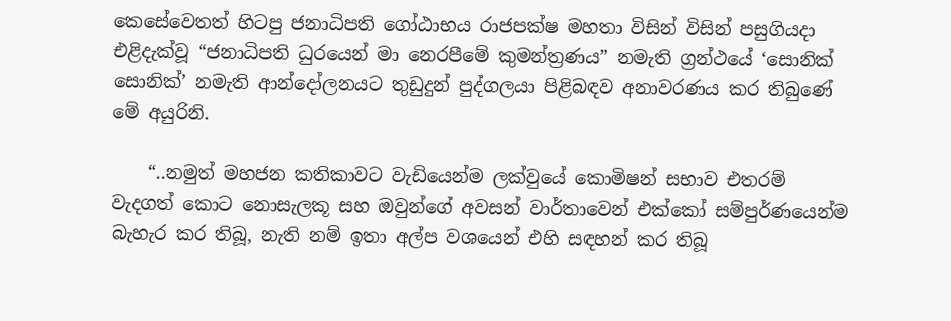කෙසේවෙතත් හිටපු ජනාධිපති ගෝඨාභය රාජපක්ෂ මහතා විසින් විසින් පසුගියදා එළිදැක්වූ “ජනාධිපති ධුරයෙන් මා නෙරපීමේ කුමන්ත්‍රණය” නමැති ග්‍රන්ථයේ ‘සොනික් සොනික්’ නමැති ආන්දෝලනයට තුඩුදුන් පුද්ගලයා පිළිබඳව අනාවරණය කර තිබුණේ මේ අයුරිනි.

    “..නමුත් මහජන කතිකාවට වැඩියෙන්ම ලක්වුයේ කොමිෂන් සභාව එතරම් වැදගත් කොට නොසැලකූ සහ ඔවුන්ගේ අවසන් වාර්තාවෙන් එක්කෝ සම්පුර්ණයෙන්ම බැහැර කර තිබූ, නැති නම් ඉතා අල්ප වශයෙන් එහි සඳහන් කර තිබූ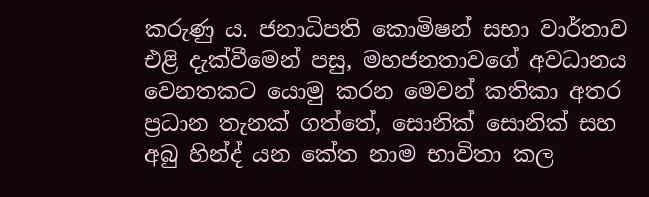කරුණු ය. ජනාධිපති කොමිෂන් සභා වාර්තාව එළි දැක්වීමෙන් පසු, මහජනතාවගේ අවධානය වෙනතකට යොමු කරන මෙවන් කතිකා අතර ප්‍රධාන තැනක් ගත්තේ, සොනික් සොනික් සහ අබු හින්ද් යන කේත නාම භාවිතා කල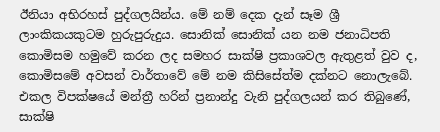ඊනියා අභිරහස් පුද්ගලයින්ය. මේ නම් දෙක දැන් සෑම ශ්‍රී ලාංකිකයකුටම හුරුපුරුදුය. සොනික් සොනික් යන නම ජනාධිපති කොමිසම හමුවේ කරන ලද සමහර සාක්ෂි ප්‍රකාශවල ඇතුළත් වුව ද, කොමිසමේ අවසන් වාර්තාවේ මේ නම කිසිසේත්ම දක්නට නොලැබේ. එකල විපක්ෂයේ මන්ත්‍රී හරින් ප්‍රනාන්දු වැනි පුද්ගලයන් කර තිබුණේ, සාක්ෂි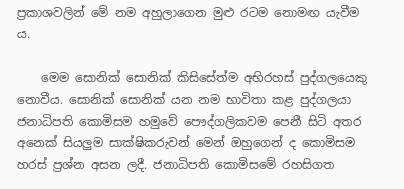ප්‍රකාශවලින් මේ නම අහුලාගෙන මුළු රටම නොමඟ යැවීම ය.

    මෙම සොනික් සොනික් කිසිසේත්ම අභිරහස් පුද්ගලයෙකු නොවීය. සොනික් සොනික් යන නම භාවිතා කළ පුද්ගලයා ජනාධිපති කොමිසම හමුවේ පෞද්ගලිකවම පෙනී සිටි අතර අනෙක් සියලුම සාක්ෂිකරුවන් මෙන් ඔහුගෙන් ද කොමිසම හරස් ප්‍රශ්න අසන ලදී. ජනාධිපති කොමිසමේ රහසිගත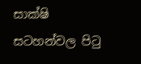සාක්ෂි සටහන්වල පිටු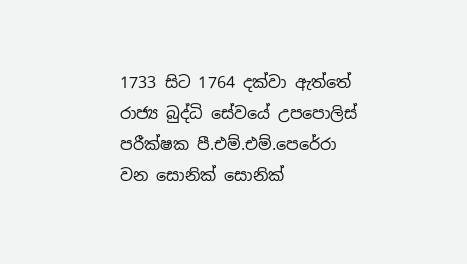1733 සිට 1764 දක්වා ඇත්තේ රාජ්‍ය බුද්ධි සේවයේ උපපොලිස් පරීක්ෂක පී.එම්.එම්.පෙරේරා වන සොනික් සොනික්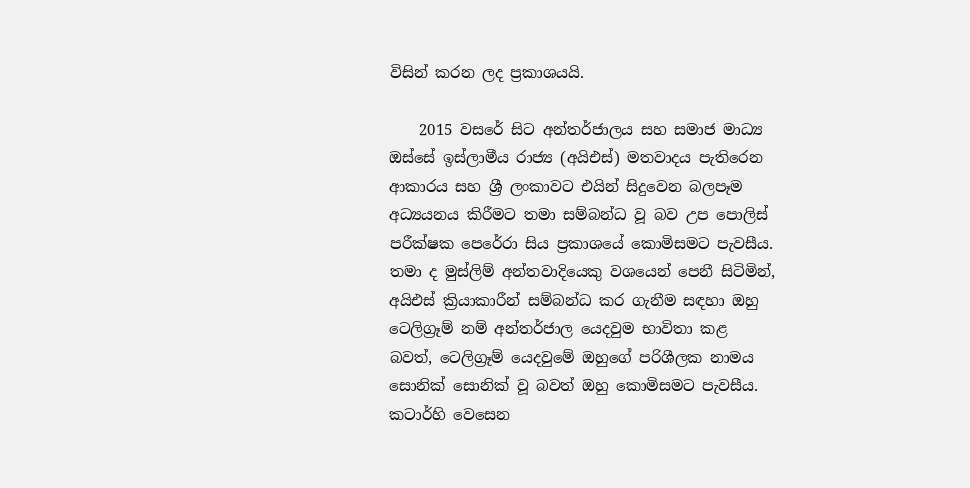විසින් කරන ලද ප්‍රකාශයයි.

    2015 වසරේ සිට අන්තර්ජාලය සහ සමාජ මාධ්‍ය ඔස්සේ ඉස්ලාමීය රාජ්‍ය (අයිඑස්) මතවාදය පැතිරෙන ආකාරය සහ ශ්‍රී ලංකාවට එයින් සිදුවෙන බලපෑම අධ්‍යයනය කිරීමට තමා සම්බන්ධ වූ බව උප පොලිස් පරීක්ෂක පෙරේරා සිය ප්‍රකාශයේ කොමිසමට පැවසීය. තමා ද මුස්ලිම් අන්තවාදියෙකු වශයෙන් පෙනී සිටිමින්, අයිඑස් ක්‍රියාකාරීන් සම්බන්ධ කර ගැනීම සඳහා ඔහු ටෙලිග්‍රෑම් නම් අන්තර්ජාල යෙදවුම භාවිතා කළ බවත්, ටෙලිග්‍රෑම් යෙදවුමේ ඔහුගේ පරිශීලක නාමය සොනික් සොනික් වූ බවත් ඔහු කොමිසමට පැවසීය. කටාර්හි වෙසෙන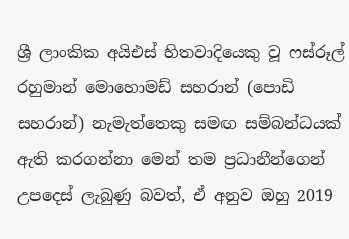ශ්‍රී ලාංකික අයිඑස් හිතවාදියෙකු වූ ෆස්රූල් රහුමාන් මොහොමඩ් සහරාන් (පොඩි සහරාන්) නැමැත්තෙකු සමඟ සම්බන්ධයක් ඇති කරගන්නා මෙන් තම ප්‍රධානීන්ගෙන් උපදෙස් ලැබුණු බවත්, ඒ අනුව ඔහු 2019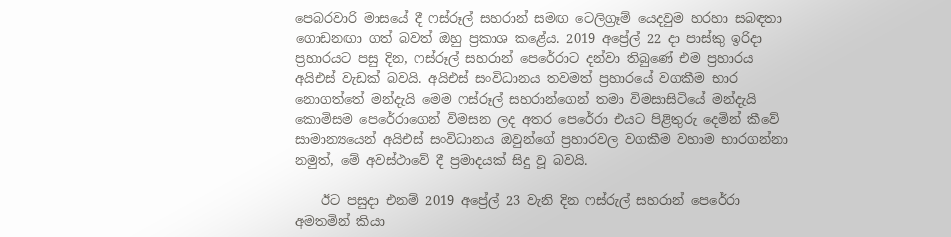පෙබරවාරි මාසයේ දී ෆස්රූල් සහරාන් සමඟ ටෙලිග්‍රෑම් යෙදවුම හරහා සබඳතා ගොඩනඟා ගත් බවත් ඔහු ප්‍රකාශ කළේය. 2019 අප්‍රේල් 22 දා පාස්කු ඉරිදා ප්‍රහාරයට පසු දින, ෆස්රූල් සහරාන් පෙරේරාට දන්වා තිබුණේ එම ප්‍රහාරය අයිඑස් වැඩක් බවයි. අයිඑස් සංවිධානය තවමත් ප්‍රහාරයේ වගකීම භාර නොගත්තේ මන්දැයි මෙම ෆස්රූල් සහරාන්ගෙන් තමා විමසාසිටියේ මන්දැයි කොමිසම පෙරේරාගෙන් විමසන ලද අතර පෙරේරා එයට පිළිතුරු දෙමින් කීවේ සාමාන්‍යයෙන් අයිඑස් සංවිධානය ඔවුන්ගේ ප්‍රහාරවල වගකීම වහාම භාරගන්නා නමුත්, මේ අවස්ථාවේ දී ප්‍රමාදයක් සිදු වූ බවයි.

    ඊට පසුදා එනම් 2019 අප්‍රේල් 23 වැනි දින ෆස්රුල් සහරාන් පෙරේරා අමතමින් කියා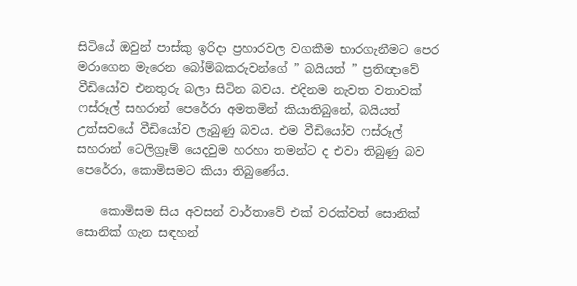සිටියේ ඔවුන් පාස්කු ඉරිදා ප්‍රහාරවල වගකීම භාරගැනීමට පෙර මරාගෙන මැරෙන බෝම්බකරුවන්ගේ ” බයියත් ” ප්‍රතිඥාවේ වීඩියෝව එනතුරු බලා සිටින බවය. එදිනම නැවත වතාවක් ෆස්රූල් සහරාන් පෙරේරා අමතමින් කියාතිබුනේ, බයියත් උත්සවයේ වීඩියෝව ලැබුණු බවය. එම වීඩියෝව ෆස්රූල් සහරාන් ටෙලිග්‍රෑම් යෙදවුම හරහා තමන්ට ද එවා තිබුණු බව පෙරේරා, කොමිසමට කියා තිබුණේය.

    කොමිසම සිය අවසන් වාර්තාවේ එක් වරක්වත් සොනික් සොනික් ගැන සඳහන්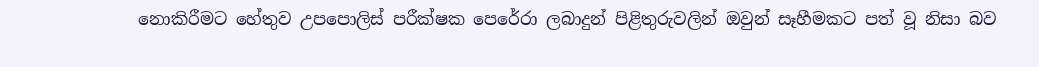නොකිරීමට හේතුව උපපොලිස් පරීක්ෂක පෙරේරා ලබාදුන් පිළිතුරුවලින් ඔවුන් සෑහීමකට පත් වූ නිසා බව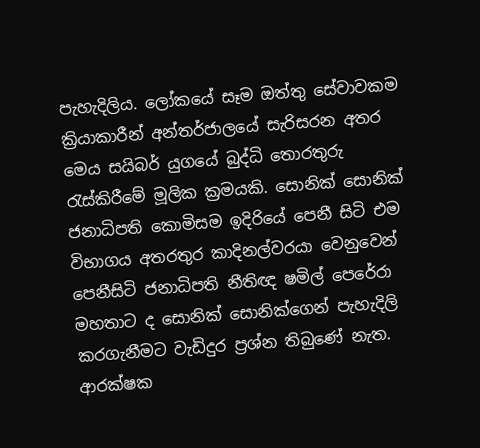පැහැදිලිය. ලෝකයේ සෑම ඔත්තු සේවාවකම ක්‍රියාකාරීන් අන්තර්ජාලයේ සැරිසරන අතර මෙය සයිබර් යුගයේ බුද්ධි තොරතුරු රැස්කිරීමේ මූලික ක්‍රමයකි. සොනික් සොනික් ජනාධිපති කොමිසම ඉදිරියේ පෙනී සිටි එම විභාගය අතරතුර කාදිනල්වරයා වෙනුවෙන් පෙනීසිටි ජනාධිපති නීතිඥ ෂමිල් පෙරේරා මහතාට ද සොනික් සොනික්ගෙන් පැහැදිලි කරගැනීමට වැඩිදුර ප්‍රශ්න තිබුණේ නැත. ආරක්ෂක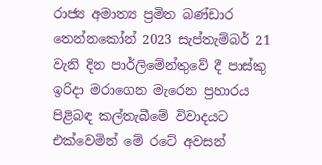රාජ්‍ය අමාත්‍ය ප්‍රමිත බණ්ඩාර තෙන්නකෝන් 2023 සැප්තැම්බර් 21 වැනි දින පාර්ලිමේන්තුවේ දී පාස්කු ඉරිදා මරාගෙන මැරෙන ප්‍රහාරය පිළිබඳ කල්තැබීමේ විවාදයට එක්වෙමින් මේ රටේ අවසන්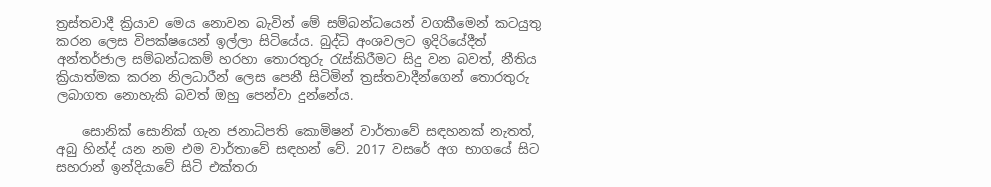ත්‍රස්තවාදී ක්‍රියාව මෙය නොවන බැවින් මේ සම්බන්ධයෙන් වගකීමෙන් කටයුතු කරන ලෙස විපක්ෂයෙන් ඉල්ලා සිටියේය. බුද්ධි අංශවලට ඉදිරියේදීත් අන්තර්ජාල සම්බන්ධකම් හරහා තොරතුරු රැස්කිරීමට සිදු වන බවත්, නීතිය ක්‍රියාත්මක කරන නිලධාරීන් ලෙස පෙනී සිටිමින් ත්‍රස්තවාදීන්ගෙන් තොරතුරු ලබාගත නොහැකි බවත් ඔහු පෙන්වා දුන්නේය.

    සොනික් සොනික් ගැන ජනාධිපති කොමිෂන් වාර්තාවේ සඳහනක් නැතත්, අබු හින්ද් යන නම එම වාර්තාවේ සඳහන් වේ. 2017 වසරේ අග භාගයේ සිට සහරාන් ඉන්දියාවේ සිටි එක්තරා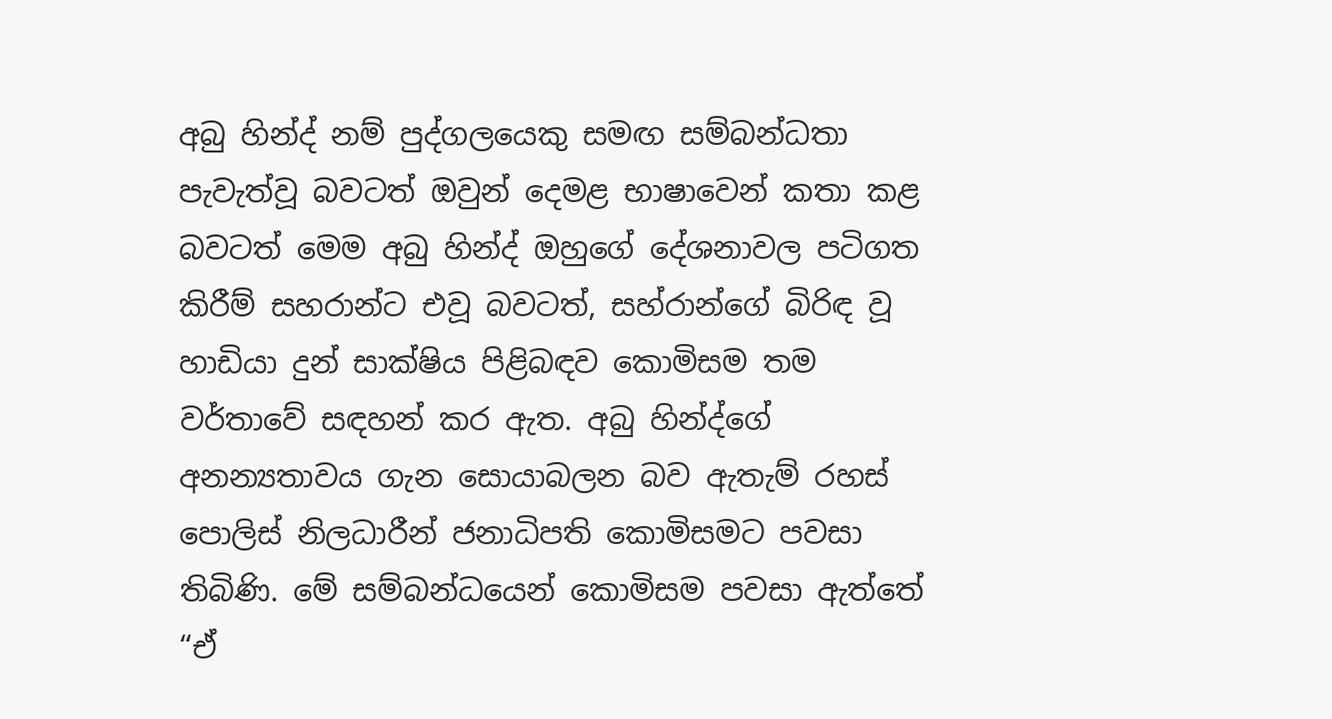අබු හින්ද් නම් පුද්ගලයෙකු සමඟ සම්බන්ධතා පැවැත්වූ බවටත් ඔවුන් දෙමළ භාෂාවෙන් කතා කළ බවටත් මෙම අබු හින්ද් ඔහුගේ දේශනාවල පටිගත කිරීම් සහරාන්ට එවූ බවටත්, සහ්රාන්ගේ බිරිඳ වූ හාඩියා දුන් සාක්ෂිය පිළිබඳව කොමිසම තම වර්තාවේ සඳහන් කර ඇත. අබු හින්ද්ගේ අනන්‍යතාවය ගැන සොයාබලන බව ඇතැම් රහස් පොලිස් නිලධාරීන් ජනාධිපති කොමිසමට පවසා තිබිණි. මේ සම්බන්ධයෙන් කොමිසම පවසා ඇත්තේ “ඒ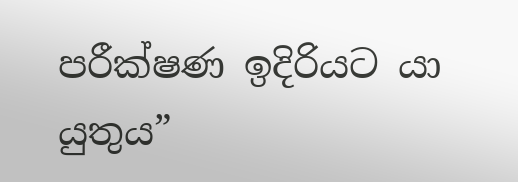පරීක්ෂණ ඉදිරියට යා යුතුය”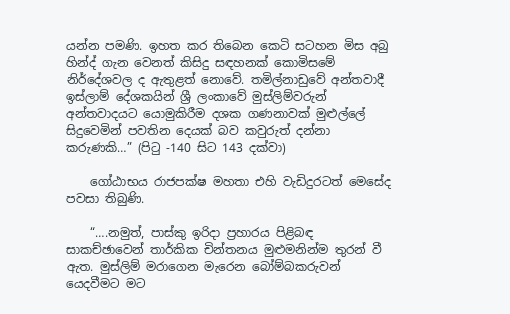යන්න පමණි. ඉහත කර තිබෙන කෙටි සටහන මිස අබු හින්ද් ගැන වෙනත් කිසිදු සඳහනක් කොමිසමේ නිර්දේශවල ද ඇතුළත් නොවේ. තමිල්නාඩුවේ අන්තවාදී ඉස්ලාම් දේශකයින් ශ්‍රී ලංකාවේ මුස්ලිම්වරුන් අන්තවාදයට යොමුකිරීම දශක ගණනාවක් මුළුල්ලේ සිදුවෙමින් පවතින දෙයක් බව කවුරුත් දන්නා කරුණකි…” (පිටු -140 සිට 143 දක්වා)

    ගෝඨාභය රාජපක්ෂ මහතා එහි වැඩිදුරටත් මෙසේද පවසා තිබුණි.

    “….නමුත්, පාස්කු ඉරිදා ප්‍රහාරය පිළිබඳ සාකච්ඡාවෙන් තාර්කික චින්තනය මුළුමනින්ම තුරන් වී ඇත. මුස්ලිම් මරාගෙන මැරෙන බෝම්බකරුවන් යෙදවීමට මට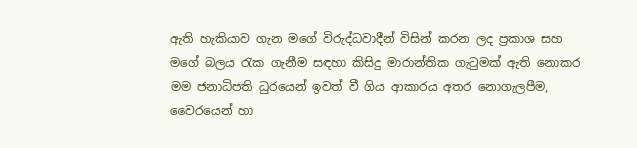ඇති හැකියාව ගැන මගේ විරුද්ධවාදීන් විසින් කරන ලද ප්‍රකාශ සහ මගේ බලය රැක ගැනීම සඳහා කිසිදු මාරාන්තික ගැටුමක් ඇති නොකර මම ජනාධිපති ධුරයෙන් ඉවත් වී ගිය ආකාරය අතර නොගැලපීම, වෛරයෙන් හා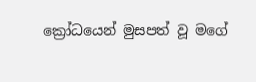ක්‍රෝධයෙන් මුසපත් වූ මගේ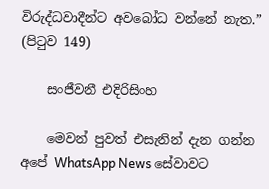විරුද්ධවාදීන්ට අවබෝධ වන්නේ නැත.” (පිටුව 149)

    සංජීවනී එදිරිසිංහ

    මෙවන් පුවත් එසැනින් දැන ගන්න අපේ WhatsApp News සේවාවට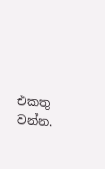එකතු වන්න.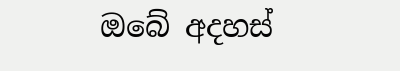ඔබේ අදහස්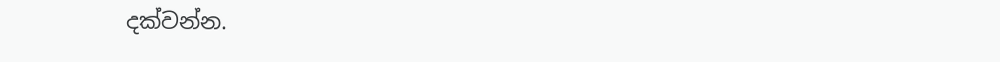දක්වන්න.